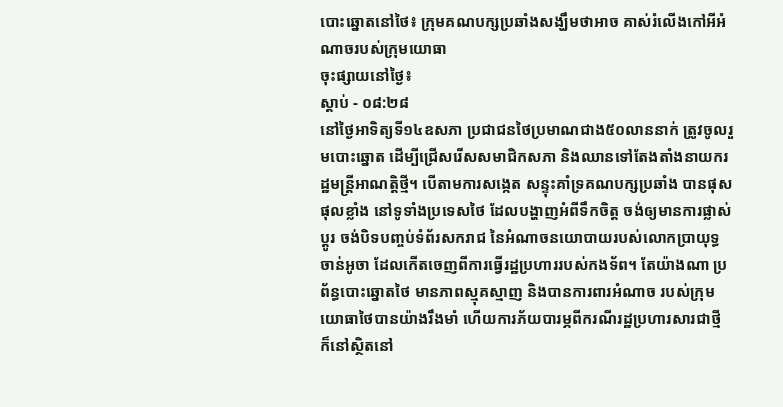បោះឆ្នោតនៅថៃ៖ ក្រុមគណបក្សប្រឆាំងសង្ឃឹមថាអាច គាស់រំលើងកៅអីអំណាចរបស់ក្រុមយោធា
ចុះផ្សាយនៅថ្ងៃ៖
ស្តាប់ - ០៨:២៨
នៅថ្ងៃអាទិត្យទី១៤ឧសភា ប្រជាជនថៃប្រមាណជាង៥០លាននាក់ ត្រូវចូលរួមបោះឆ្នោត ដើម្បីជ្រើសរើសសមាជិកសភា និងឈានទៅតែងតាំងនាយករដ្ឋមន្ត្រីអាណត្តិថ្មី។ បើតាមការសង្កេត សន្ទុះគាំទ្រគណបក្សប្រឆាំង បានផុសផុលខ្លាំង នៅទូទាំងប្រទេសថៃ ដែលបង្ហាញអំពីទឹកចិត្ត ចង់ឲ្យមានការផ្លាស់ប្តូរ ចង់បិទបញ្ចប់ទំព័រសករាជ នៃអំណាចនយោបាយរបស់លោកប្រាយុទ្ធ ចាន់អូចា ដែលកើតចេញពីការធ្វើរដ្ឋប្រហាររបស់កងទ័ព។ តែយ៉ាងណា ប្រព័ន្ធបោះឆ្នោតថៃ មានភាពស្មុគស្មាញ និងបានការពារអំណាច របស់ក្រុមយោធាថៃបានយ៉ាងរឹងមាំ ហើយការភ័យបារម្ភពីករណីរដ្ឋប្រហារសារជាថ្មី ក៏នៅស្ថិតនៅ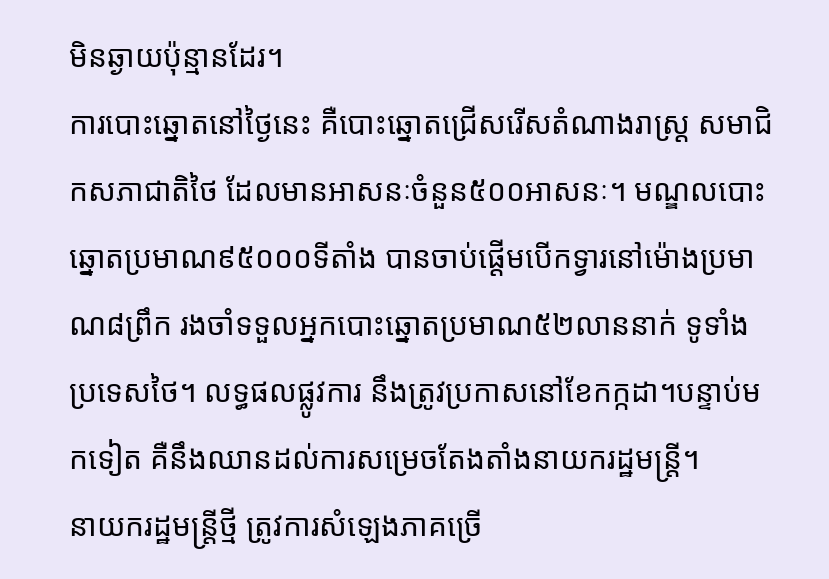មិនឆ្ងាយប៉ុន្មានដែរ។
ការបោះឆ្នោតនៅថ្ងៃនេះ គឺបោះឆ្នោតជ្រើសរើសតំណាងរាស្ត្រ សមាជិកសភាជាតិថៃ ដែលមានអាសនៈចំនួន៥០០អាសនៈ។ មណ្ឌលបោះឆ្នោតប្រមាណ៩៥០០០ទីតាំង បានចាប់ផ្តើមបើកទ្វារនៅម៉ោងប្រមាណ៨ព្រឹក រងចាំទទួលអ្នកបោះឆ្នោតប្រមាណ៥២លាននាក់ ទូទាំងប្រទេសថៃ។ លទ្ធផលផ្លូវការ នឹងត្រូវប្រកាសនៅខែកក្កដា។បន្ទាប់មកទៀត គឺនឹងឈានដល់ការសម្រេចតែងតាំងនាយករដ្ឋមន្ត្រី។
នាយករដ្ឋមន្ត្រីថ្មី ត្រូវការសំឡេងភាគច្រើ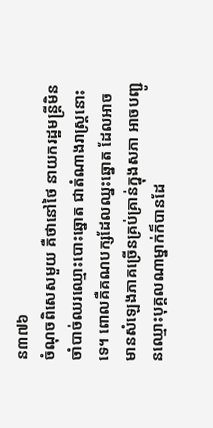ន៣៧៦
ចំណុចពិសេសមួយ គឺថានៅថៃ នាយករដ្ឋមន្ត្រីមិនចាំបាច់ឈរឈ្មោះបោះឆ្នោត ជាតំណាងរាស្ត្រនោះទេ។ ពោលគឺគណបក្សដែលឈ្នះឆ្នោត ដែលអាចមានសំឡេងភាគច្រើនគ្រប់គ្រាន់ក្នុងសភា អាចបញ្ជូនឈ្មោះបុគ្គលណាម្នាក់ក៏បានដែ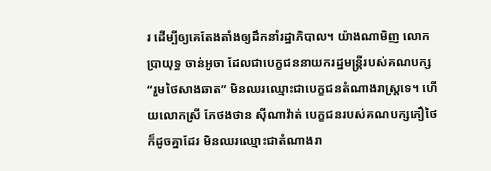រ ដើម្បីឲ្យគេតែងតាំងឲ្យដឹកនាំរដ្ឋាភិបាល។ យ៉ាងណាមិញ លោកប្រាយុទ្ធ ចាន់អូចា ដែលជាបេក្ខជននាយករដ្ឋមន្ត្រីរបស់គណបក្ស “រួមថៃសាងឆាត” មិនឈរឈ្មោះជាបេក្ខជនតំណាងរាស្ត្រទេ។ ហើយលោកស្រី ភែថងថាន ស៊ីណាវ៉ាត់ បេក្ខជនរបស់គណបក្សភឿថៃ ក៏ដូចគ្នាដែរ មិនឈរឈ្មោះជាតំណាងរា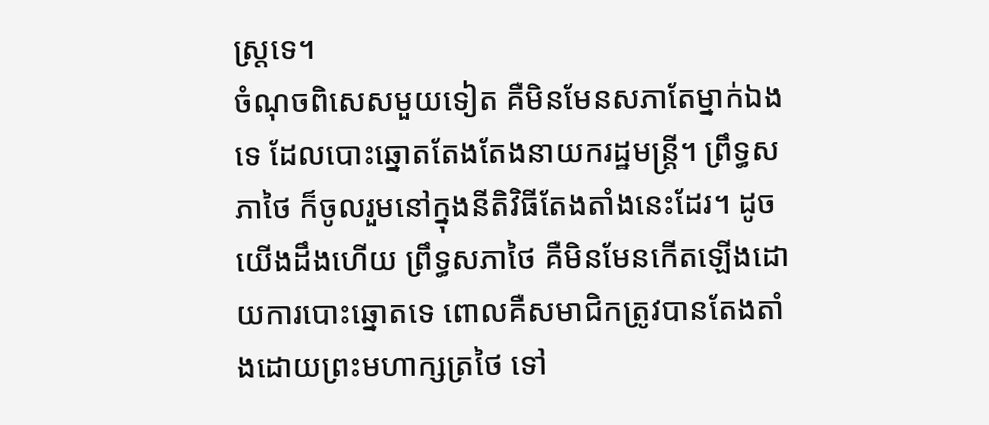ស្ត្រទេ។
ចំណុចពិសេសមួយទៀត គឺមិនមែនសភាតែម្នាក់ឯងទេ ដែលបោះឆ្នោតតែងតែងនាយករដ្ឋមន្ត្រី។ ព្រឹទ្ធសភាថៃ ក៏ចូលរួមនៅក្នុងនីតិវិធីតែងតាំងនេះដែរ។ ដូចយើងដឹងហើយ ព្រឹទ្ធសភាថៃ គឺមិនមែនកើតឡើងដោយការបោះឆ្នោតទេ ពោលគឺសមាជិកត្រូវបានតែងតាំងដោយព្រះមហាក្សត្រថៃ ទៅ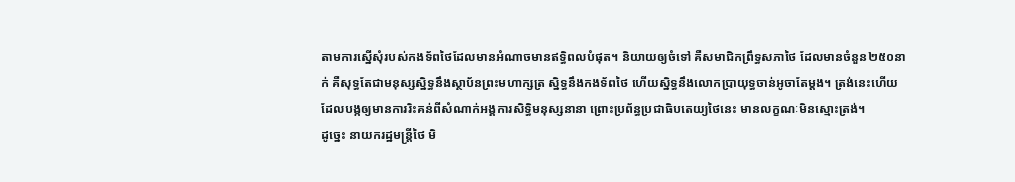តាមការស្នើសុំរបស់កងទ័ពថៃដែលមានអំណាចមានឥទ្ធិពលបំផុត។ និយាយឲ្យចំទៅ គឺសមាជិកព្រឹទ្ធសភាថៃ ដែលមានចំនួន២៥០នាក់ គឺសុទ្ធតែជាមនុស្សស្និទ្ធនឹងស្ថាប័នព្រះមហាក្សត្រ ស្និទ្ធនឹងកងទ័ពថៃ ហើយស្និទ្ធនឹងលោកប្រាយុទ្ធចាន់អូចាតែម្តង។ ត្រង់នេះហើយ ដែលបង្កឲ្យមានការរិះគន់ពីសំណាក់អង្គការសិទ្ធិមនុស្សនានា ព្រោះប្រព័ន្ធប្រជាធិបតេយ្យថៃនេះ មានលក្ខណៈមិនស្មោះត្រង់។
ដូច្នេះ នាយករដ្ឋមន្ត្រីថៃ មិ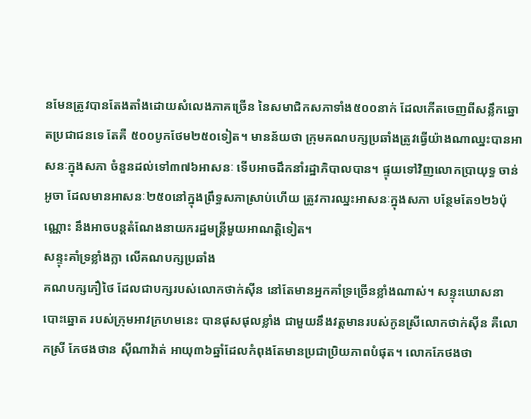នមែនត្រូវបានតែងតាំងដោយសំលេងភាគច្រើន នៃសមាជិកសភាទាំង៥០០នាក់ ដែលកើតចេញពីសន្លឹកឆ្នោតប្រជាជនទេ តែគឺ ៥០០បូកថែម២៥០ទៀត។ មានន័យថា ក្រុមគណបក្សប្រឆាំងត្រូវធ្វើយ៉ាងណាឈ្នះបានអាសនៈក្នុងសភា ចំនួនដល់ទៅ៣៧៦អាសនៈ ទើបអាចដឹកនាំរដ្ឋាភិបាលបាន។ ផ្ទុយទៅវិញលោកប្រាយុទ្ធ ចាន់អូចា ដែលមានអាសនៈ២៥០នៅក្នុងព្រឹទ្ធសភាស្រាប់ហើយ ត្រូវការឈ្នះអាសនៈក្នុងសភា បន្ថែមតែ១២៦ប៉ុណ្ណោះ នឹងអាចបន្តតំណែងនាយករដ្ឋមន្ត្រីមួយអាណត្តិទៀត។
សន្ទុះគាំទ្រខ្លាំងក្លា លើគណបក្សប្រឆាំង
គណបក្សភឿថៃ ដែលជាបក្សរបស់លោកថាក់ស៊ីន នៅតែមានអ្នកគាំទ្រច្រើនខ្លាំងណាស់។ សន្ទុះឃោសនាបោះឆ្នោត របស់ក្រុមអាវក្រហមនេះ បានផុសផុលខ្លាំង ជាមួយនឹងវត្តមានរបស់កូនស្រីលោកថាក់ស៊ីន គឺលោកស្រី ភែថងថាន ស៊ីណាវ៉ាត់ អាយុ៣៦ឆ្នាំដែលកំពុងតែមានប្រជាប្រិយភាពបំផុត។ លោកភែថងថា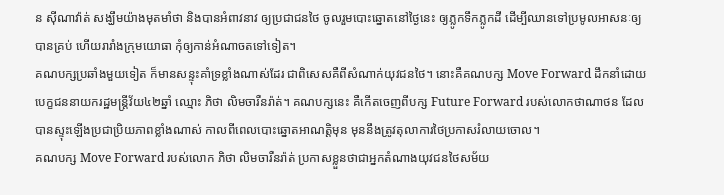ន ស៊ីណាវ៉ាត់ សង្ឃឹមយ៉ាងមុតមាំថា និងបានអំពាវនាវ ឲ្យប្រជាជនថៃ ចូលរួមបោះឆ្នោតនៅថ្ងៃនេះ ឲ្យភ្លូកទឹកភ្លូកដី ដើម្បីឈានទៅប្រមូលអាសនៈឲ្យបានគ្រប់ ហើយរារាំងក្រុមយោធា កុំឲ្យកាន់អំណាចតទៅទៀត។
គណបក្សប្រឆាំងមួយទៀត ក៏មានសន្ទុះគាំទ្រខ្លាំងណាស់ដែរ ជាពិសេសគឺពីសំណាក់យុវជនថៃ។ នោះគឺគណបក្ស Move Forward ដឹកនាំដោយបេក្ខជននាយករដ្ឋមន្ត្រីវ័យ៤២ឆ្នាំ ឈ្មោះ ភិថា លិមចារឺនរ៉ាត់។ គណបក្សនេះ គឺកើតចេញពីបក្ស Future Forward របស់លោកថាណាថន ដែលបានស្ទុះឡើងប្រជាប្រិយភាពខ្លាំងណាស់ កាលពីពេលបោះឆ្នោតអាណត្តិមុន មុននឹងត្រូវតុលាការថៃប្រកាសរំលាយចោល។
គណបក្ស Move Forward របស់លោក ភិថា លិមចារឺនរ៉ាត់ ប្រកាសខ្លួនថាជាអ្នកតំណាងយុវជនថៃសម័យ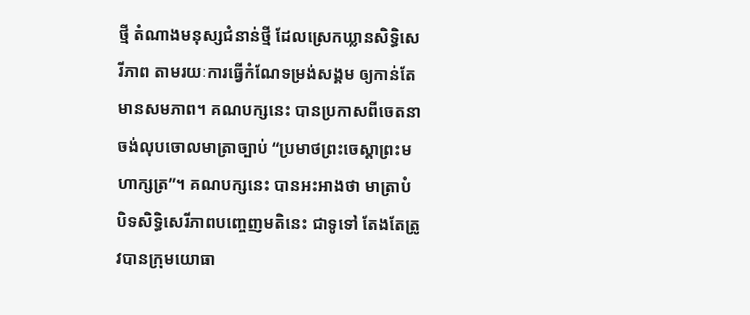ថ្មី តំណាងមនុស្សជំនាន់ថ្មី ដែលស្រេកឃ្លានសិទ្ធិសេរីភាព តាមរយៈការធ្វើកំណែទម្រង់សង្គម ឲ្យកាន់តែមានសមភាព។ គណបក្សនេះ បានប្រកាសពីចេតនាចង់លុបចោលមាត្រាច្បាប់ “ប្រមាថព្រះចេស្តាព្រះមហាក្សត្រ”។ គណបក្សនេះ បានអះអាងថា មាត្រាបំបិទសិទ្ធិសេរីភាពបញ្ចេញមតិនេះ ជាទូទៅ តែងតែត្រូវបានក្រុមយោធា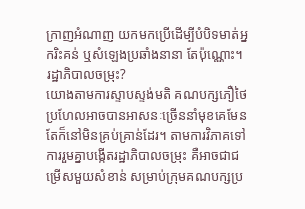ក្រាញអំណាញ យកមកប្រើដើម្បីបំបិទមាត់អ្នករិះគន់ ឬសំឡេងប្រឆាំងនានា តែប៉ុណ្ណោះ។
រដ្ឋាភិបាលចម្រុះ?
យោងតាមការស្ទាបស្ទង់មតិ គណបក្សភឿថៃ ប្រហែលអាចបានអាសនៈច្រើននាំមុខគេមែន តែក៏នៅមិនគ្រប់គ្រាន់ដែរ។ តាមការវិភាគទៅ ការរួមគ្នាបង្កើតរដ្ឋាភិបាលចម្រុះ គឺអាចជាជម្រើសមួយសំខាន់ សម្រាប់ក្រុមគណបក្សប្រ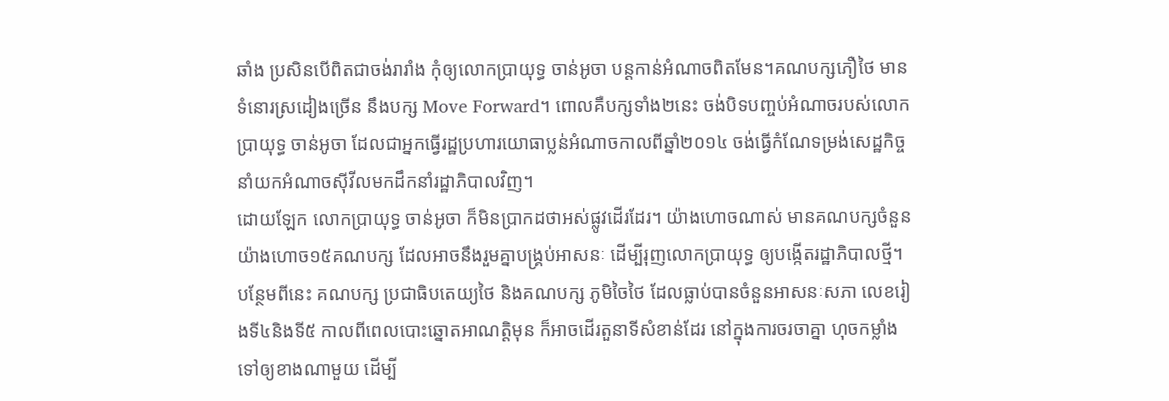ឆាំង ប្រសិនបើពិតជាចង់រារាំង កុំឲ្យលោកប្រាយុទ្ធ ចាន់អូចា បន្តកាន់អំណាចពិតមែន។គណបក្សភឿថៃ មានទំនោរស្រដៀងច្រើន នឹងបក្ស Move Forward។ ពោលគឺបក្សទាំង២នេះ ចង់បិទបញ្ចប់អំណាចរបស់លោកប្រាយុទ្ធ ចាន់អូចា ដែលជាអ្នកធ្វើរដ្ឋប្រហារយោធាប្លន់អំណាចកាលពីឆ្នាំ២០១៤ ចង់ធ្វើកំណែទម្រង់សេដ្ឋកិច្ច នាំយកអំណាចស៊ីវីលមកដឹកនាំរដ្ឋាភិបាលវិញ។
ដោយឡែក លោកប្រាយុទ្ធ ចាន់អូចា ក៏មិនប្រាកដថាអស់ផ្លូវដើរដែរ។ យ៉ាងហោចណាស់ មានគណបក្សចំនួនយ៉ាងហោច១៥គណបក្ស ដែលអាចនឹងរួមគ្នាបង្គ្រប់អាសនៈ ដើម្បីរុញលោកប្រាយុទ្ធ ឲ្យបង្កើតរដ្ឋាភិបាលថ្មី។ បន្ថែមពីនេះ គណបក្ស ប្រជាធិបតេយ្យថៃ និងគណបក្ស ភូមិចៃថៃ ដែលធ្លាប់បានចំនួនអាសនៈសភា លេខរៀងទី៤និងទី៥ កាលពីពេលបោះឆ្នោតអាណត្តិមុន ក៏អាចដើរតួនាទីសំខាន់ដែរ នៅក្នុងការចរចាគ្នា ហុចកម្លាំងទៅឲ្យខាងណាមួយ ដើម្បី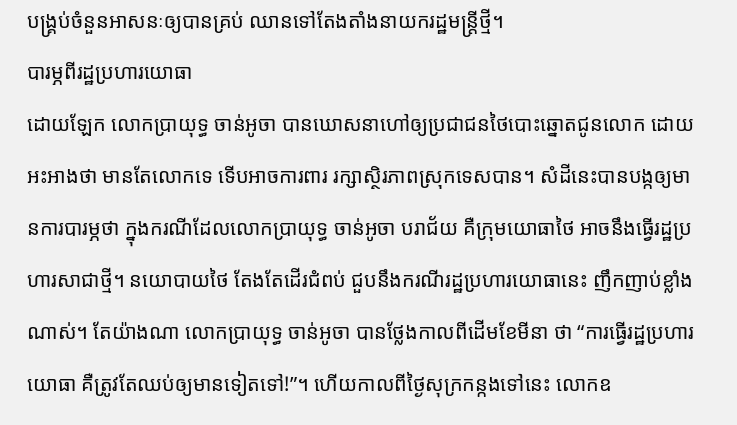បង្គ្រប់ចំនួនអាសនៈឲ្យបានគ្រប់ ឈានទៅតែងតាំងនាយករដ្ឋមន្ត្រីថ្មី។
បារម្ភពីរដ្ឋប្រហារយោធា
ដោយឡែក លោកប្រាយុទ្ធ ចាន់អូចា បានឃោសនាហៅឲ្យប្រជាជនថៃបោះឆ្នោតជូនលោក ដោយអះអាងថា មានតែលោកទេ ទើបអាចការពារ រក្សាស្ថិរភាពស្រុកទេសបាន។ សំដីនេះបានបង្កឲ្យមានការបារម្ភថា ក្នុងករណីដែលលោកប្រាយុទ្ធ ចាន់អូចា បរាជ័យ គឺក្រុមយោធាថៃ អាចនឹងធ្វើរដ្ឋប្រហារសាជាថ្មី។ នយោបាយថៃ តែងតែដើរជំពប់ ជួបនឹងករណីរដ្ឋប្រហារយោធានេះ ញឹកញាប់ខ្លាំងណាស់។ តែយ៉ាងណា លោកប្រាយុទ្ធ ចាន់អូចា បានថ្លែងកាលពីដើមខែមីនា ថា “ការធ្វើរដ្ឋប្រហារយោធា គឺត្រូវតែឈប់ឲ្យមានទៀតទៅ!”។ ហើយកាលពីថ្ងៃសុក្រកន្កងទៅនេះ លោកឧ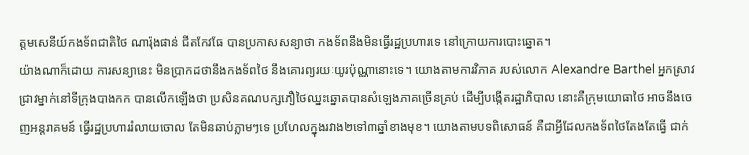ត្តមសេនីយ៍កងទ័ពជាតិថៃ ណារ៉ុងផាន់ ជីតកែវធែ បានប្រកាសសន្យាថា កងទ័ពនឹងមិនធ្វើរដ្ឋប្រហារទេ នៅក្រោយការបោះឆ្នោត។
យ៉ាងណាក៏ដោយ ការសន្យានេះ មិនប្រាកដថានឹងកងទ័ពថៃ នឹងគោរព្យរយៈយូរប៉ុណ្ណានោះទេ។ យោងតាមការវិភាគ របស់លោក Alexandre Barthel អ្នកស្រាវជ្រាវម្នាក់នៅទីក្រុងបាងកក បានលើកឡើងថា ប្រសិនគណបក្សភឿថៃឈ្នះឆ្នោតបានសំឡេងភាគច្រើនគ្រប់ ដើម្បីបង្កើតរដ្ឋាភិបាល នោះគឺក្រុមយោធាថៃ អាចនឹងចេញអន្តរាគមន៍ ធ្វើរដ្ឋប្រហាររំលាយចោល តែមិនឆាប់ភ្លាមៗទេ ប្រហែលក្នុងរវាង២ទៅ៣ឆ្នាំខាងមុខ។ យោងតាមបទពិសោធន៍ គឺជាអ្វីដែលកងទ័ពថៃតែងតែធ្វើ ជាក់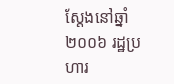ស្តែងនៅឆ្នាំ២០០៦ រដ្ឋប្រហារ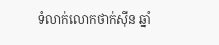ទំលាក់លោកថាក់ស៊ីន ឆ្នាំ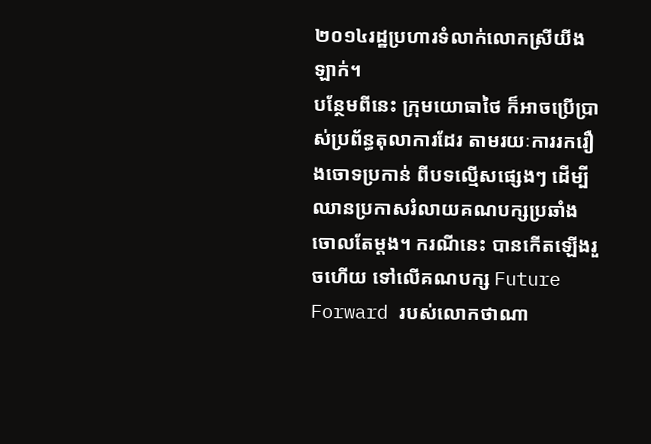២០១៤រដ្ឋប្រហារទំលាក់លោកស្រីយីងឡាក់។
បន្ថែមពីនេះ ក្រុមយោធាថៃ ក៏អាចប្រើប្រាស់ប្រព័ន្ធតុលាការដែរ តាមរយៈការរករឿងចោទប្រកាន់ ពីបទល្មើសផ្សេងៗ ដើម្បីឈានប្រកាសរំលាយគណបក្សប្រឆាំងចោលតែម្តង។ ករណីនេះ បានកើតឡើងរួចហើយ ទៅលើគណបក្ស Future Forward របស់លោកថាណា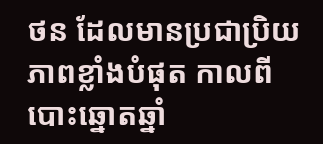ថន ដែលមានប្រជាប្រិយភាពខ្លាំងបំផុត កាលពីបោះឆ្នោតឆ្នាំ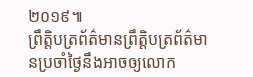២០១៩៕
ព្រឹត្តិបត្រព័ត៌មានព្រឹត្តិបត្រព័ត៌មានប្រចាំថ្ងៃនឹងអាចឲ្យលោក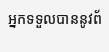អ្នកទទួលបាននូវព័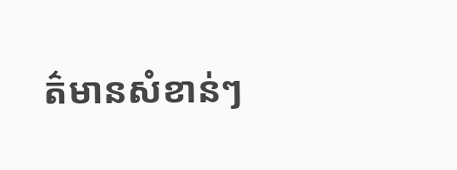ត៌មានសំខាន់ៗ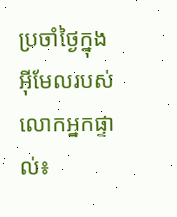ប្រចាំថ្ងៃក្នុងអ៊ីមែលរបស់លោកអ្នកផ្ទាល់៖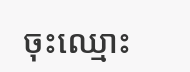ចុះឈ្មោះ